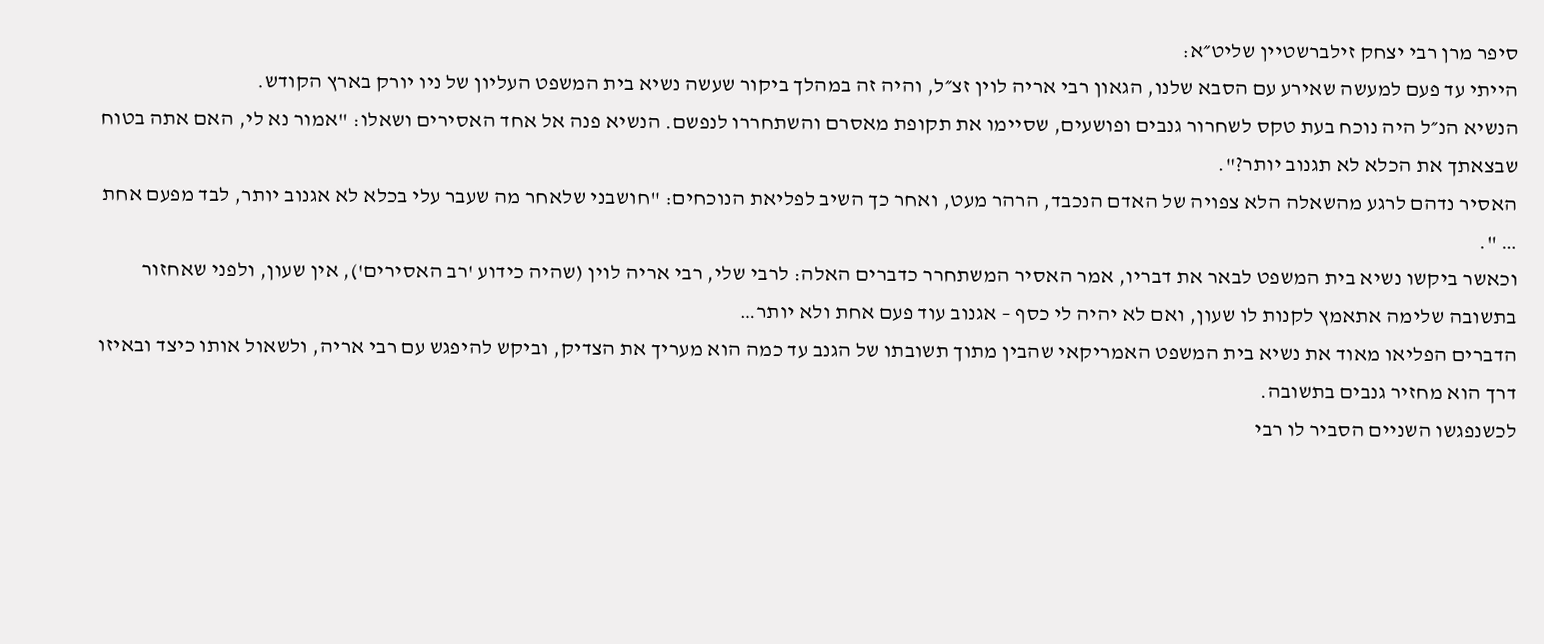סיפר מרן רבי יצחק זילברשטיין שליט״א:
הייתי עד פעם למעשה שאירע עם הסבא שלנו, הגאון רבי אריה לוין זצ״ל, והיה זה במהלך ביקור שעשה נשיא בית המשפט העליון של ניו יורק בארץ הקודש.
הנשיא הנ״ל היה נוכח בעת טקס לשחרור גנבים ופושעים, שסיימו את תקופת מאסרם והשתחררו לנפשם. הנשיא פנה אל אחד האסירים ושאלו: "אמור נא לי, האם אתה בטוח שבצאתך את הכלא לא תגנוב יותר?".
האסיר נדהם לרגע מהשאלה הלא צפויה של האדם הנכבד, הרהר מעט, ואחר כך השיב לפליאת הנוכחים: "חושבני שלאחר מה שעבר עלי בכלא לא אגנוב יותר, לבד מפעם אחת … ".
וכאשר ביקשו נשיא בית המשפט לבאר את דבריו, אמר האסיר המשתחרר כדברים האלה: לרבי שלי, רבי אריה לוין (שהיה כידוע 'רב האסירים'), אין שעון, ולפני שאחזור בתשובה שלימה אתאמץ לקנות לו שעון, ואם לא יהיה לי כסף – אגנוב עוד פעם אחת ולא יותר…
הדברים הפליאו מאוד את נשיא בית המשפט האמריקאי שהבין מתוך תשובתו של הגנב עד כמה הוא מעריך את הצדיק, וביקש להיפגש עם רבי אריה, ולשאול אותו כיצד ובאיזו דרך הוא מחזיר גנבים בתשובה.
לכשנפגשו השניים הסביר לו רבי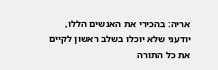אריה: בהכירי את האנשים הללו, יודעני שלא יוכלו בשלב ראשון לקיים את כל התורה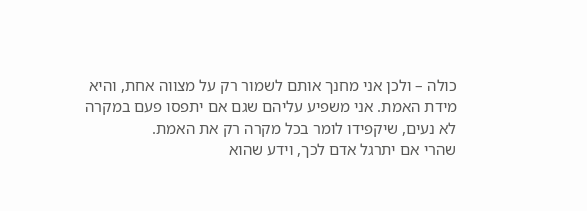כולה – ולכן אני מחנך אותם לשמור רק על מצווה אחת, והיא מידת האמת. אני משפיע עליהם שגם אם יתפסו פעם במקרה לא נעים, שיקפידו לומר בכל מקרה רק את האמת.
שהרי אם יתרגל אדם לכך, וידע שהוא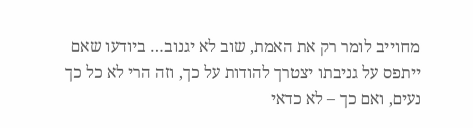מחוייב לומר רק את האמת, שוב לא יגנוב… ביודעו שאם ייתפס על גניבתו יצטרך להודות על כך, וזה הרי לא כל כך נעים, ואם כך – לא כדאי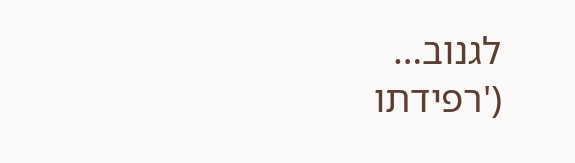לגנוב…
('רפידתו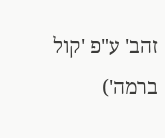זהב' ע"פ 'קול ברמה')